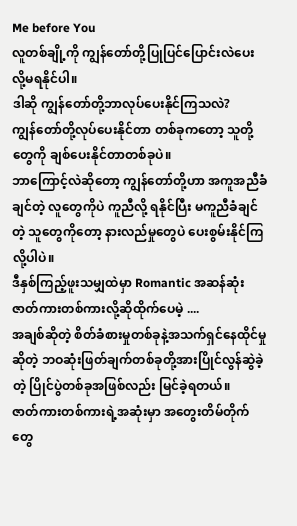Me before You
လူတစ်ချို့ကို ကျွန်တော်တို့ပြုပြင်ပြောင်းလဲပေးလို့မရနိုင်ပါ။
ဒါဆို ကျွန်တော်တို့ဘာလုပ်ပေးနိုင်ကြသလဲ?
ကျွန်တော်တို့လုပ်ပေးနိုင်တာ တစ်ခုကတော့ သူတို့တွေကို ချစ်ပေးနိုင်တာတစ်ခုပဲ။
ဘာကြောင့်လဲဆိုတော့ ကျွန်တော်တို့ဟာ အကူအညီခံချင်တဲ့ လူတွေကိုပဲ ကူညီလို့ ရနိုင်ပြီး မကူညီခံချင်တဲ့ သူတွေကိုတော့ နားလည်မှုတွေပဲ ပေးစွမ်းနိုင်ကြလို့ပါပဲ။
ဒီနှစ်ကြည့်ဖူးသမျှထဲမှာ Romantic အဆန်ဆုံးဇာတ်ကားတစ်ကားလို့ဆိုထိုက်ပေမဲ့ ....
အချစ်ဆိုတဲ့ စိတ်ခံစားမှုတစ်ခုနဲ့အသက်ရှင်နေထိုင်မှုဆိုတဲ့ ဘဝဆုံးဖြတ်ချက်တစ်ခုတို့အားပြိုင်လွန်ဆွဲခဲ့တဲ့ ပြိုင်ပွဲတစ်ခုအဖြစ်လည်း မြင်ခဲ့ရတယ်။
ဇာတ်ကားတစ်ကားရဲ့အဆုံးမှာ အတွေးတိမ်တိုက်တွေ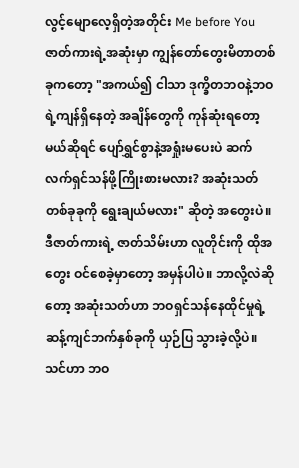လွင့်မျောလေ့ရှိတဲ့အတိုင်း Me before You ဇာတ်ကားရဲ့အဆုံးမှာ ကျွန်တော်တွေးမိတာတစ်ခုကတော့ "အကယ်၍ ငါသာ ဒုက္ခိတဘဝနဲ့ဘဝရဲ့ကျန်ရှိနေတဲ့ အချိန်တွေကို ကုန်ဆုံးရတော့မယ်ဆိုရင် ပျော်ရွှင်စွာနဲ့အရှုံးမပေးပဲ ဆက်လက်ရှင်သန်ဖို့ကြိုးစားမလား? အဆုံးသတ် တစ်ခုခုကို ရွေးချယ်မလား" ဆိုတဲ့ အတွေးပဲ။ ဒီဇာတ်ကားရဲ့ ဇာတ်သိမ်းဟာ လူတိုင်းကို ထိုအတွေး ဝင်စေခဲ့မှာတော့ အမှန်ပါပဲ။ ဘာလို့လဲဆိုတော့ အဆုံးသတ်ဟာ ဘဝရှင်သန်နေထိုင်မှုရဲ့ဆန့်ကျင်ဘက်နှစ်ခုကို ယှဉ်ပြ သွားခဲ့လို့ပဲ။
သင်ဟာ ဘဝ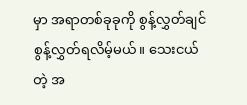မှာ အရာတစ်ခုခုကို စွန့်လွှတ်ချင် စွန့်လွှတ်ရလိမ့်မယ်။ သေးငယ်တဲ့ အ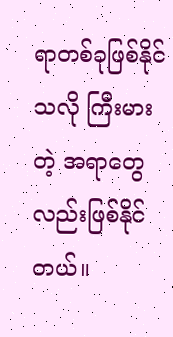ရာတစ်ခုဖြစ်နိုင်သလို ကြီးမားတဲ့ အရာတွေလည်းဖြစ်နိုင်တယ်။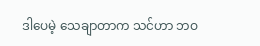ဒါပေမဲ့ သေချာတာက သင်ဟာ ဘဝ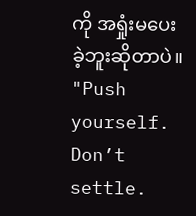ကို အရှုံးမပေးခဲ့ဘူးဆိုတာပဲ။
"Push yourself. Don’t settle.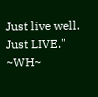Just live well. Just LIVE."
~WH~